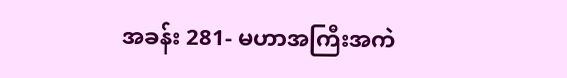အခန်း 281- မဟာအကြီးအကဲ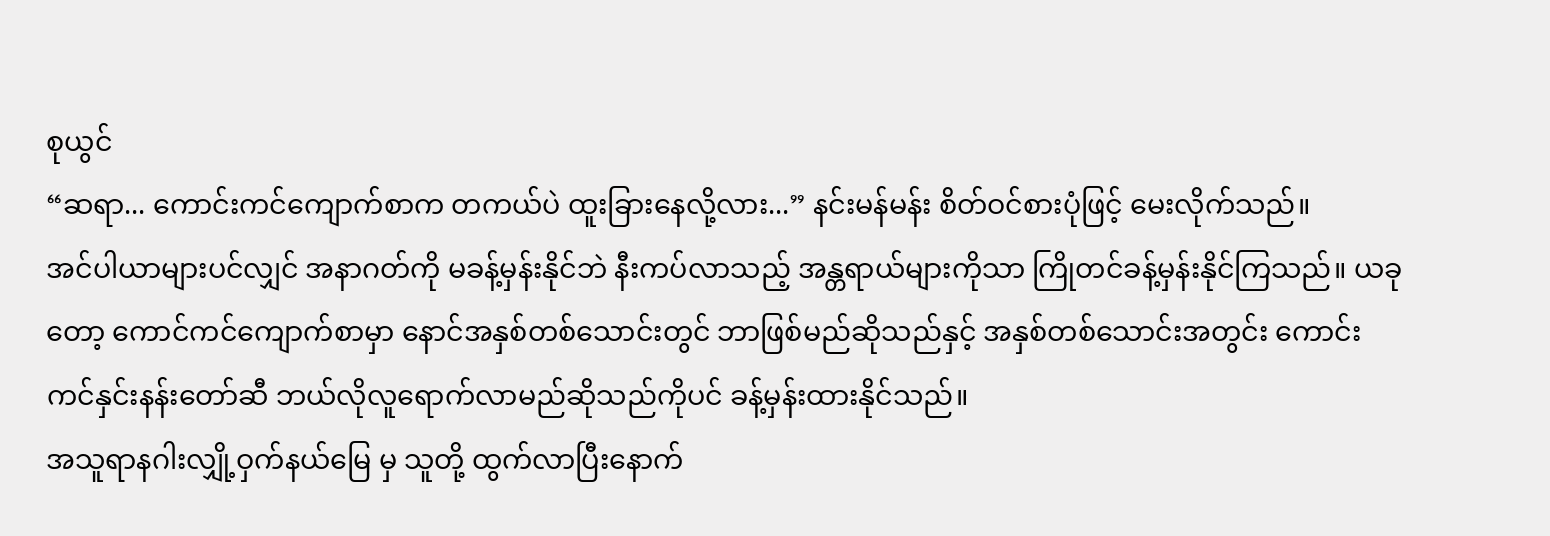စုယွင်
“ဆရာ... ကောင်းကင်ကျောက်စာက တကယ်ပဲ ထူးခြားနေလို့လား...” နင်းမန်မန်း စိတ်ဝင်စားပုံဖြင့် မေးလိုက်သည်။
အင်ပါယာများပင်လျှင် အနာဂတ်ကို မခန့်မှန်းနိုင်ဘဲ နီးကပ်လာသည့် အန္တရာယ်များကိုသာ ကြိုတင်ခန့်မှန်းနိုင်ကြသည်။ ယခုတော့ ကောင်ကင်ကျောက်စာမှာ နောင်အနှစ်တစ်သောင်းတွင် ဘာဖြစ်မည်ဆိုသည်နှင့် အနှစ်တစ်သောင်းအတွင်း ကောင်းကင်နှင်းနန်းတော်ဆီ ဘယ်လိုလူရောက်လာမည်ဆိုသည်ကိုပင် ခန့်မှန်းထားနိုင်သည်။
အသူရာနဂါးလျှို့ဝှက်နယ်မြေ မှ သူတို့ ထွက်လာပြီးနောက်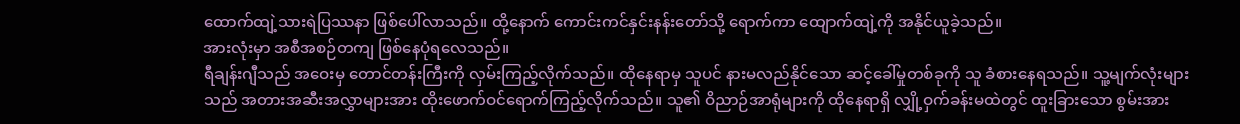ထောက်ထျဲ့သားရဲပြဿနာ ဖြစ်ပေါ်လာသည်။ ထို့နောက် ကောင်းကင်နှင်းနန်းတော်သို့ ရောက်ကာ ထျောက်ထျဲ့ကို အနိုင်ယူခဲ့သည်။
အားလုံးမှာ အစီအစဉ်တကျ ဖြစ်နေပုံရလေသည်။
ရီချန်းဂျီသည် အဝေးမှ တောင်တန်းကြီးကို လှမ်းကြည့်လိုက်သည်။ ထိုနေရာမှ သူပင် နားမလည်နိုင်သော ဆင့်ခေါ်မှုတစ်ခုကို သူ ခံစားနေရသည်။ သူ့မျက်လုံးများသည် အတားအဆီးအလွှာများအား ထိုးဖောက်ဝင်ရောက်ကြည့်လိုက်သည်။ သူ၏ ဝိညာဉ်အာရုံများကို ထိုနေရာရှိ လျှို့ဝှက်ခန်းမထဲတွင် ထူးခြားသော စွမ်းအား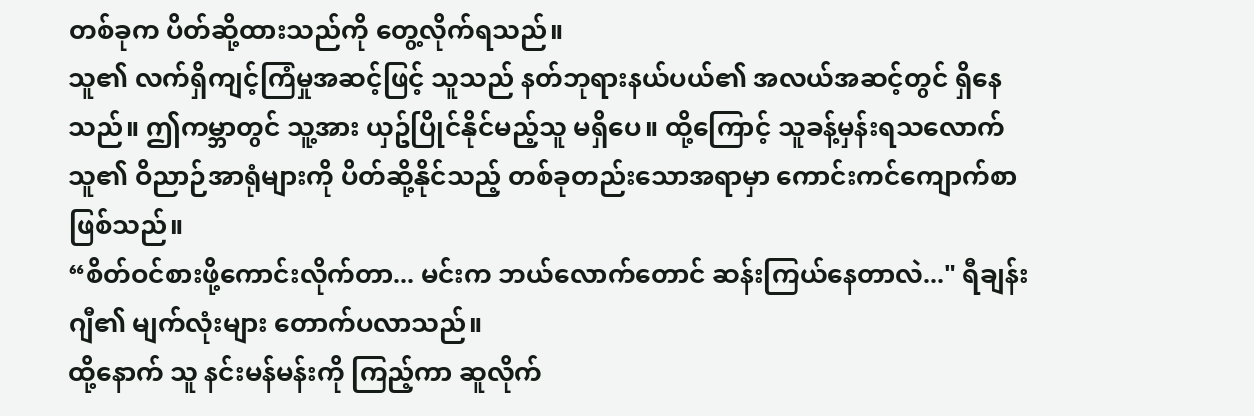တစ်ခုက ပိတ်ဆို့ထားသည်ကို တွေ့လိုက်ရသည်။
သူ၏ လက်ရှိကျင့်ကြံမှုအဆင့်ဖြင့် သူသည် နတ်ဘုရားနယ်ပယ်၏ အလယ်အဆင့်တွင် ရှိနေသည်။ ဤကမ္ဘာတွင် သူ့အား ယှဥ်ပြိုင်နိုင်မည့်သူ မရှိပေ။ ထို့ကြောင့် သူခန့်မှန်းရသလောက် သူ၏ ဝိညာဉ်အာရုံများကို ပိတ်ဆို့နိုင်သည့် တစ်ခုတည်းသောအရာမှာ ကောင်းကင်ကျောက်စာဖြစ်သည်။
“စိတ်ဝင်စားဖို့ကောင်းလိုက်တာ... မင်းက ဘယ်လောက်တောင် ဆန်းကြယ်နေတာလဲ..." ရီချန်းဂျီ၏ မျက်လုံးများ တောက်ပလာသည်။
ထို့နောက် သူ နင်းမန်မန်းကို ကြည့်ကာ ဆူလိုက်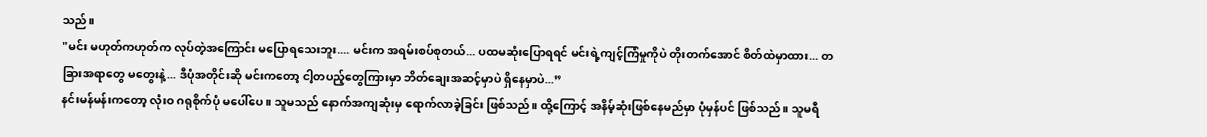သည်။
"မင်း မဟုတ်ကဟုတ်က လုပ်တဲ့အကြောင်း မပြောရသေးဘူး.... မင်းက အရမ်းစပ်စုတယ်... ပထမဆုံးပြောရရင် မင်းရဲ့ကျင့်ကြံမှုကိုပဲ တိုးတက်အောင် စိတ်ထဲမှာထား... တခြားအရာတွေ မတွေးနဲ့... ဒီပုံအတိုင်းဆို မင်းကတော့ ငါ့တပည့်တွေကြားမှာ ဘိတ်ချေးအဆင့်မှာပဲ ရှိနေမှာပဲ...”
နင်းမန်မန်းကတော့ လုံးဝ ဂရုစိုက်ပုံ မပေါ်ပေ။ သူမသည် နောက်အကျဆုံးမှ ရောက်လာခဲ့ခြင်း ဖြစ်သည်။ ထို့ကြောင့် အနိမ့်ဆုံးဖြစ်နေမည်မှာ ပုံမှန်ပင် ဖြစ်သည်။ သူမရီ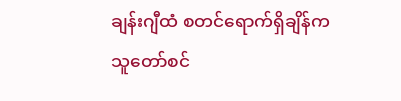ချန်းဂျီထံ စတင်ရောက်ရှိချိန်က သူတော်စင်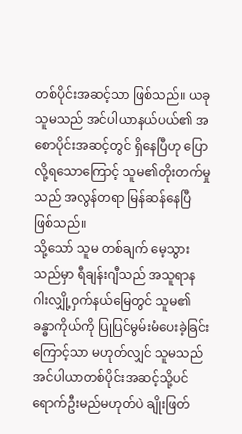တစ်ပိုင်းအဆင့်သာ ဖြစ်သည်။ ယခု သူမသည် အင်ပါယာနယ်ပယ်၏ အစောပိုင်းအဆင့်တွင် ရှိနေပြီဟု ပြောလို့ရသောကြောင့် သူမ၏တိုးတက်မှုသည် အလွန်တရာ မြန်ဆန်နေပြီ ဖြစ်သည်။
သို့သော် သူမ တစ်ချက် မေ့သွားသည်မှာ ရီချန်းဂျီသည် အသူရာနဂါးလျှို့ဝှက်နယ်မြေတွင် သူမ၏ ခန္ဓာကိုယ်ကို ပြုပြင်မွမ်းမံပေးခဲ့ခြင်းကြောင့်သာ မဟုတ်လျှင် သူမသည် အင်ပါယာတစ်ပိုင်းအဆင့်သို့ပင် ရောက်ဦးမည်မဟုတ်ပဲ ချိုးဖြတ်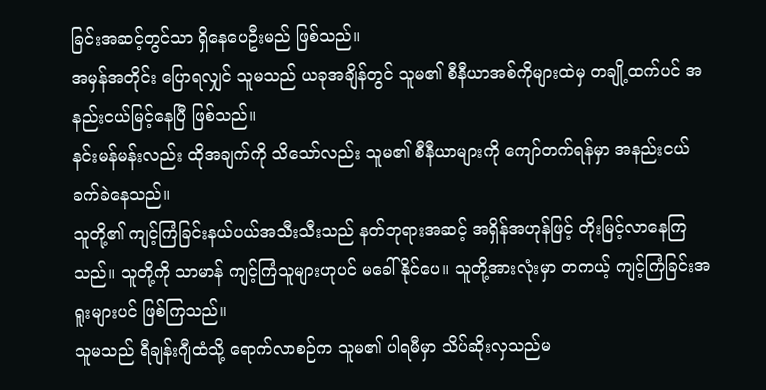ခြင်းအဆင့်တွင်သာ ရှိနေပေဦးမည် ဖြစ်သည်။
အမှန်အတိုင်း ပြောရလျှင် သူမသည် ယခုအချိန်တွင် သူမ၏ စီနီယာအစ်ကိုများထဲမှ တချို့ထက်ပင် အနည်းငယ်မြင့်နေပြီ ဖြစ်သည်။
နင်းမန်မန်းလည်း ထိုအချက်ကို သိသော်လည်း သူမ၏ စီနီယာများကို ကျော်တက်ရန်မှာ အနည်းငယ် ခက်ခဲနေသည်။
သူတို့၏ ကျင့်ကြံခြင်းနယ်ပယ်အသီးသီးသည် နတ်ဘုရားအဆင့် အရှိန်အဟုန်ဖြင့် တိုးမြင့်လာနေကြသည်။ သူတို့ကို သာမာန် ကျင့်ကြံသူများဟုပင် မခေါ်နိုင်ပေ။ သူတို့အားလုံးမှာ တကယ့် ကျင့်ကြံခြင်းအရူးများပင် ဖြစ်ကြသည်။
သူမသည် ရီချန်းဂျီထံသို့ ရောက်လာစဉ်က သူမ၏ ပါရမီမှာ သိပ်ဆိုးလှသည်မ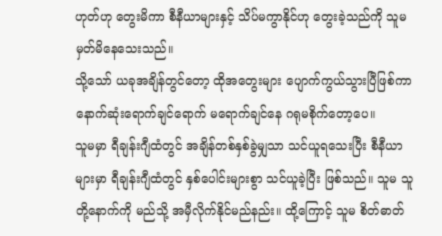ဟုတ်ဟု တွေးမိကာ စီနီယာများနှင့် သိပ်မကွာနိုင်ဟု တွေးခဲ့သည်ကို သူမ မှတ်မိနေသေးသည်။
သို့သော် ယခုအချိန်တွင်တော့ ထိုအတွေးများ ပျောက်ကွယ်သွားပြီဖြစ်ကာ နောက်ဆုံးရောက်ချင်ရောက် မရောက်ချင်နေ ဂရုမစိုက်တော့ပေ။
သူမမှာ ရီချန်းဂျီထံတွင် အချိန်တစ်နှစ်ခွဲမျှသာ သင်ယူရသေးပြီး စီနီယာများမှာ ရီချန်းဂျီထံတွင် နှစ်ပေါင်းများစွာ သင်ယူခဲ့ပြီး ဖြစ်သည်။ သူမ သူတို့နောက်ကို မည်သို့ အမှီလိုက်နိုင်မည်နည်း။ ထို့ကြောင့် သူမ စိတ်ဓာတ်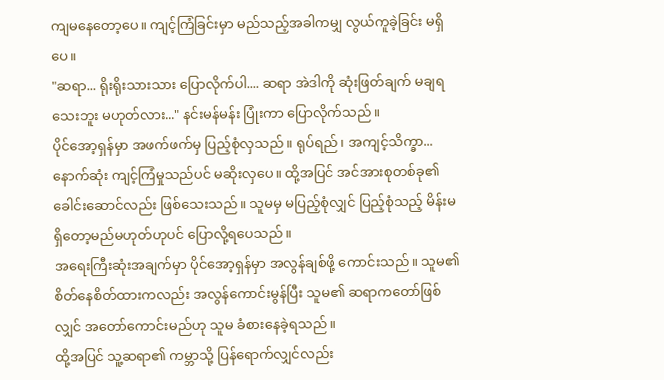ကျမနေတော့ပေ။ ကျင့်ကြံခြင်းမှာ မည်သည့်အခါကမျှ လွယ်ကူခဲ့ခြင်း မရှိပေ။
"ဆရာ... ရိုးရိုးသားသား ပြောလိုက်ပါ.... ဆရာ အဲဒါကို ဆုံးဖြတ်ချက် မချရသေးဘူး မဟုတ်လား..." နင်းမန်မန်း ပြုံးကာ ပြောလိုက်သည်။
ပိုင်အော့ရှန်မှာ အဖက်ဖက်မှ ပြည့်စုံလှသည်။ ရုပ်ရည်၊ အကျင့်သိက္ခာ... နောက်ဆုံး ကျင့်ကြံမှုသည်ပင် မဆိုးလှပေ။ ထို့အပြင် အင်အားစုတစ်ခု၏ ခေါင်းဆောင်လည်း ဖြစ်သေးသည်။ သူမမှ မပြည့်စုံလျှင် ပြည့်စုံသည့် မိန်းမ ရှိတော့မည်မဟုတ်ဟုပင် ပြောလို့ရပေသည်။
အရေးကြီးဆုံးအချက်မှာ ပိုင်အော့ရှန်မှာ အလွန်ချစ်ဖို့ ကောင်းသည်။ သူမ၏ စိတ်နေစိတ်ထားကလည်း အလွန်ကောင်းမွန်ပြီး သူမ၏ ဆရာကတော်ဖြစ်လျှင် အတော်ကောင်းမည်ဟု သူမ ခံစားနေခဲ့ရသည်။
ထို့အပြင် သူ့ဆရာ၏ ကမ္ဘာသို့ ပြန်ရောက်လျှင်လည်း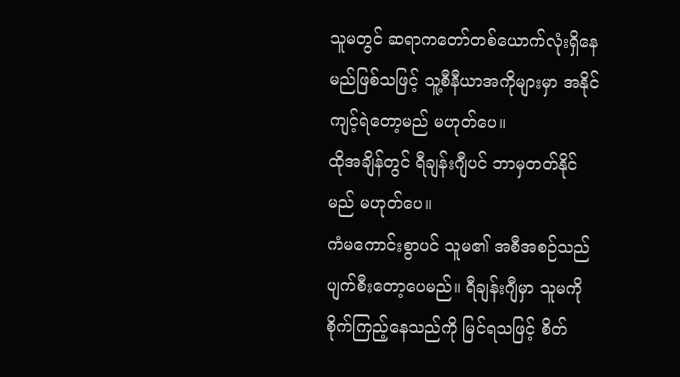သူမတွင် ဆရာကတော်တစ်ယောက်လုံးရှိနေမည်ဖြစ်သဖြင့် သူ့စီနီယာအကိုများမှာ အနိုင်ကျင့်ရဲတော့မည် မဟုတ်ပေ။
ထိုအချိန်တွင် ရီချန်းဂျီပင် ဘာမှတတ်နိုင်မည် မဟုတ်ပေ။
ကံမကောင်းစွာပင် သူမ၏ အစီအစဉ်သည် ပျက်စီးတော့ပေမည်။ ရီချန်းဂျီမှာ သူမကို စိုက်ကြည့်နေသည်ကို မြင်ရသဖြင့် စိတ်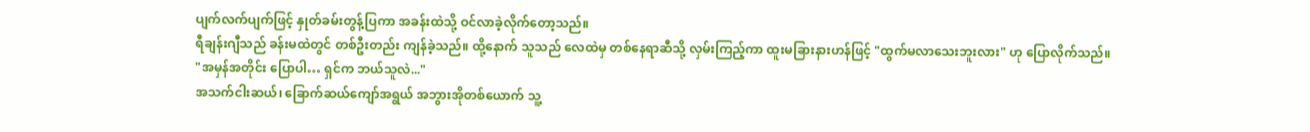ပျက်လက်ပျက်ဖြင့် နှုတ်ခမ်းတွန့်ပြကာ အခန်းထဲသို့ ဝင်လာခဲ့လိုက်တော့သည်။
ရီချန်းဂျီသည် ခန်းမထဲတွင် တစ်ဦးတည်း ကျန်ခဲ့သည်။ ထို့နောက် သူသည် လေထဲမှ တစ်နေရာဆီသို့ လှမ်းကြည့်ကာ ထူးမခြားနားဟန်ဖြင့် "ထွက်မလာသေးဘူးလား" ဟု ပြောလိုက်သည်။
"အမှန်အတိုင်း ပြောပါ… ရှင်က ဘယ်သူလဲ..."
အသက်ငါးဆယ်၊ ခြောက်ဆယ်ကျော်အရွယ် အဘွားအိုတစ်ယောက် သူ့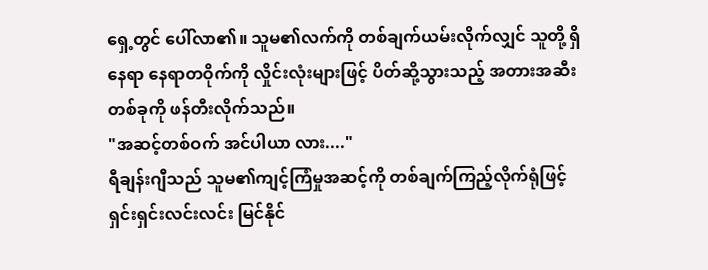ရှေ့တွင် ပေါ်လာ၏။ သူမ၏လက်ကို တစ်ချက်ယမ်းလိုက်လျှင် သူတို့ ရှိနေရာ နေရာတဝိုက်ကို လှိုင်းလုံးများဖြင့် ပိတ်ဆို့သွားသည့် အတားအဆီးတစ်ခုကို ဖန်တီးလိုက်သည်။
"အဆင့်တစ်ဝက် အင်ပါယာ လား...."
ရီချန်းဂျီသည် သူမ၏ကျင့်ကြံမှုအဆင့်ကို တစ်ချက်ကြည့်လိုက်ရုံဖြင့် ရှင်းရှင်းလင်းလင်း မြင်နိုင်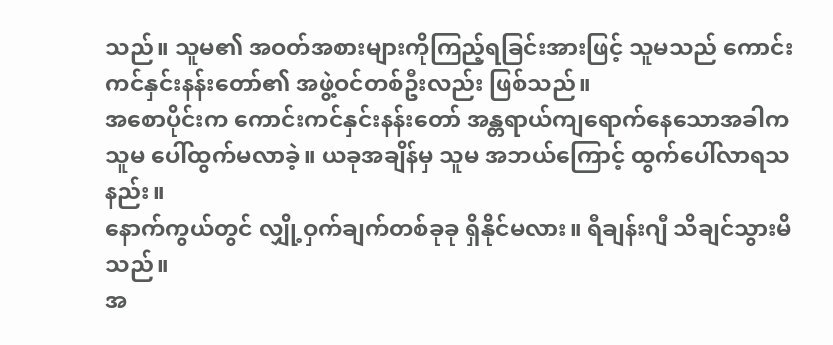သည်။ သူမ၏ အဝတ်အစားများကိုကြည့်ရခြင်းအားဖြင့် သူမသည် ကောင်းကင်နှင်းနန်းတော်၏ အဖွဲ့ဝင်တစ်ဦးလည်း ဖြစ်သည်။
အစောပိုင်းက ကောင်းကင်နှင်းနန်းတော် အန္တရာယ်ကျရောက်နေသောအခါက သူမ ပေါ်ထွက်မလာခဲ့။ ယခုအချိန်မှ သူမ အဘယ်ကြောင့် ထွက်ပေါ်လာရသနည်း။
နောက်ကွယ်တွင် လျှို့ဝှက်ချက်တစ်ခုခု ရှိနိုင်မလား။ ရီချန်းဂျီ သိချင်သွားမိသည်။
အ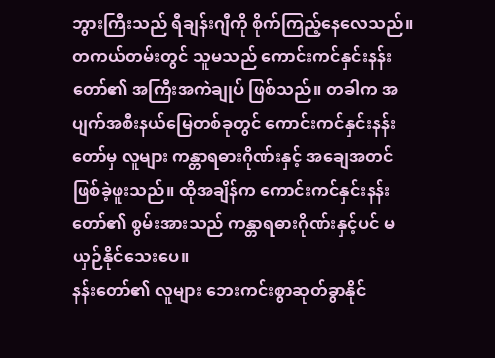ဘွားကြီးသည် ရီချန်းဂျီကို စိုက်ကြည့်နေလေသည်။ တကယ်တမ်းတွင် သူမသည် ကောင်းကင်နှင်းနန်းတော်၏ အကြီးအကဲချုပ် ဖြစ်သည်။ တခါက အပျက်အစီးနယ်မြေတစ်ခုတွင် ကောင်းကင်နှင်းနန်းတော်မှ လူများ ကန္တာရဓားဂိုဏ်းနှင့် အချေအတင်ဖြစ်ခဲ့ဖူးသည်။ ထိုအချိန်က ကောင်းကင်နှင်းနန်းတော်၏ စွမ်းအားသည် ကန္တာရဓားဂိုဏ်းနှင့်ပင် မယှဉ်နိုင်သေးပေ။
နန်းတော်၏ လူများ ဘေးကင်းစွာဆုတ်ခွာနိုင်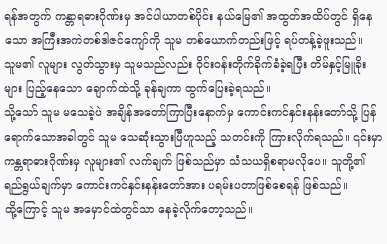ရန်အတွက် ကန္တာရဓားဂိုဏ်းမှ အင်ပါယာတစ်ပိုင်း နယ်မြေ၏ အထွတ်အထိပ်တွင် ရှိနေသော အကြီးအကဲတစ်ဒါဇင်ကျော်ကို သူမ တစ်ယောက်တည်းဖြင့် ရပ်တန့်ခဲ့ဖူးသည်။
သူမ၏ လူများ လွတ်သွားမှ သူမသည်လည်း ဝိုင်းဝန်းတိုက်ခိုက်ခံခဲ့ရပြီး တိမ်နှင့်မြူခိုးများ ပြည့်နေသော ချောက်ထဲသို့ ခုန်ချကာ ထွက်ပြေးခဲ့ရသည်။
သို့သော် သူမ မသေခဲ့ပဲ အချိန်အတော်ကြာပြီးနောက်မှ ကောင်းကင်နှင်းနန်းတော်သို့ ပြန်ရောက်သောအခါတွင် သူမ သေဆုံးသွားပြီဟူသည့် သတင်းကို ကြားလိုက်ရသည်။ ၎င်းမှာ ကန္တရာဓားဂိုဏ်းမှ လူများ၏ လက်ချက် ဖြစ်သည်မှာ သံသယရှိစရာမလိုပေ။ သူတို့၏ရည်ရွယ်ချက်မှာ ကောင်းကင်နှင်းနန်းတော်အား ပရမ်းပတာဖြစ်စေရန် ဖြစ်သည်။
ထို့ကြောင့် သူမ အမှောင်ထဲတွင်သာ နေခဲ့လိုက်တော့သည်။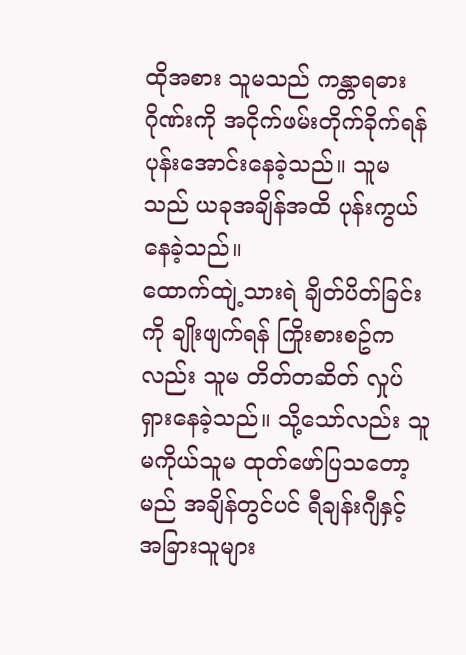ထိုအစား သူမသည် ကန္တာရဓားဂိုဏ်းကို အငိုက်ဖမ်းတိုက်ခိုက်ရန် ပုန်းအောင်းနေခဲ့သည်။ သူမသည် ယခုအချိန်အထိ ပုန်းကွယ်နေခဲ့သည်။
ထောက်ထျဲ့သားရဲ ချိတ်ပိတ်ခြင်းကို ချိုးဖျက်ရန် ကြိုးစားစဥ်ကလည်း သူမ တိတ်တဆိတ် လှုပ်ရှားနေခဲ့သည်။ သို့သော်လည်း သူမကိုယ်သူမ ထုတ်ဖော်ပြသတော့မည် အချိန်တွင်ပင် ရီချန်းဂျီနှင့် အခြားသူများ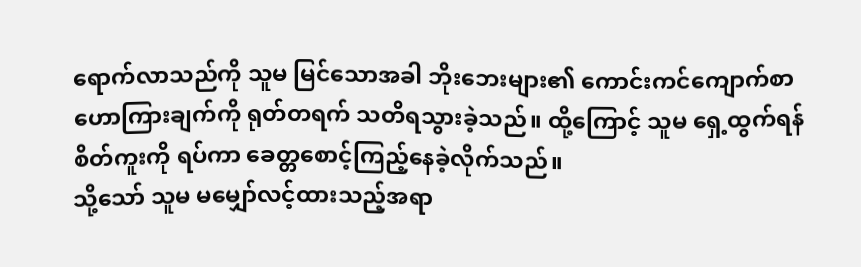ရောက်လာသည်ကို သူမ မြင်သောအခါ ဘိုးဘေးများ၏ ကောင်းကင်ကျောက်စာဟောကြားချက်ကို ရုတ်တရက် သတိရသွားခဲ့သည်။ ထို့ကြောင့် သူမ ရှေ့ထွက်ရန် စိတ်ကူးကို ရပ်ကာ ခေတ္တစောင့်ကြည့်နေခဲ့လိုက်သည်။
သို့သော် သူမ မမျှော်လင့်ထားသည့်အရာ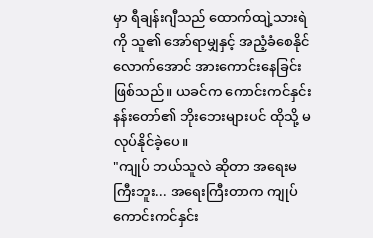မှာ ရီချန်းဂျီသည် ထောက်ထျဲ့သားရဲကို သူ၏ အော်ရာမျှနှင့် အညံ့ခံစေနိုင်လောက်အောင် အားကောင်းနေခြင်းဖြစ်သည်။ ယခင်က ကောင်းကင်နှင်းနန်းတော်၏ ဘိုးဘေးများပင် ထိုသို့ မလုပ်နိုင်ခဲ့ပေ။
"ကျုပ် ဘယ်သူလဲ ဆိုတာ အရေးမကြီးဘူး... အရေးကြီးတာက ကျုပ် ကောင်းကင်နှင်း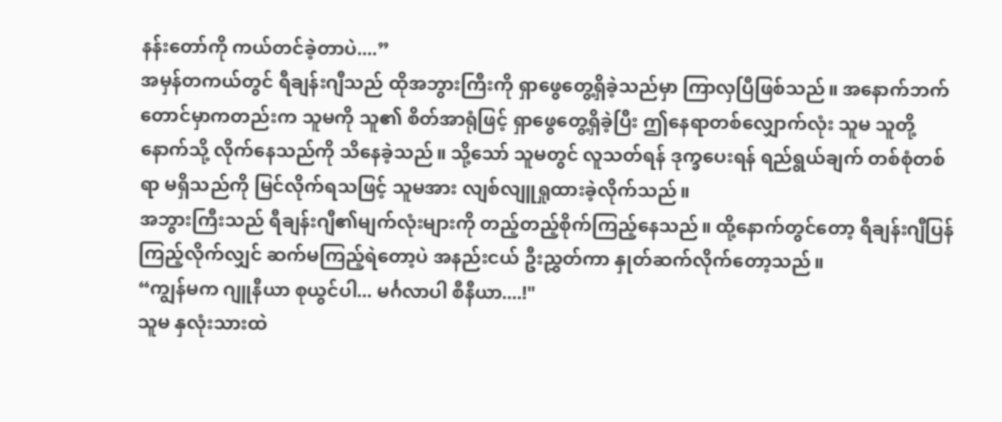နန်းတော်ကို ကယ်တင်ခဲ့တာပဲ....”
အမှန်တကယ်တွင် ရီချန်းဂျီသည် ထိုအဘွားကြီးကို ရှာဖွေတွေ့ရှိခဲ့သည်မှာ ကြာလှပြီဖြစ်သည်။ အနောက်ဘက်တောင်မှာကတည်းက သူမကို သူ၏ စိတ်အာရုံဖြင့် ရှာဖွေတွေ့ရှိခဲ့ပြီး ဤနေရာတစ်လျှောက်လုံး သူမ သူတို့နောက်သို့ လိုက်နေသည်ကို သိနေခဲ့သည်။ သို့သော် သူမတွင် လူသတ်ရန် ဒုက္ခပေးရန် ရည်ရွယ်ချက် တစ်စုံတစ်ရာ မရှိသည်ကို မြင်လိုက်ရသဖြင့် သူမအား လျစ်လျူရှုထားခဲ့လိုက်သည်။
အဘွားကြီးသည် ရီချန်းဂျီ၏မျက်လုံးများကို တည့်တည့်စိုက်ကြည့်နေသည်။ ထို့နောက်တွင်တော့ ရီချန်းဂျီပြန်ကြည့်လိုက်လျှင် ဆက်မကြည့်ရဲတော့ပဲ အနည်းငယ် ဦးညွှတ်ကာ နှုတ်ဆက်လိုက်တော့သည်။
“ကျွန်မက ဂျူနီယာ စုယွင်ပါ... မင်္ဂလာပါ စီနီယာ....!"
သူမ နှလုံးသားထဲ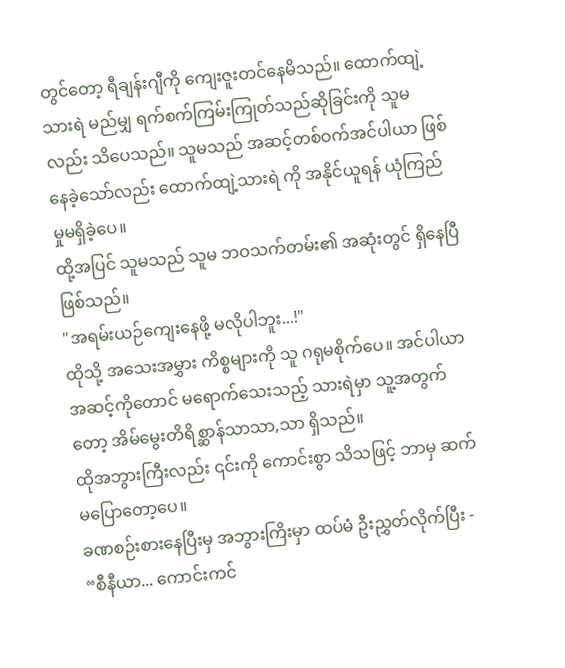တွင်တော့ ရီချန်းဂျီကို ကျေးဇူးတင်နေမိသည်။ ထောက်ထျဲ့သားရဲ မည်မျှ ရက်စက်ကြမ်းကြုတ်သည်ဆိုခြင်းကို သူမလည်း သိပေသည်။ သူမသည် အဆင့်တစ်ဝက်အင်ပါယာ ဖြစ်နေခဲ့သော်လည်း ထောက်ထျဲ့သားရဲ ကို အနိုင်ယူရန် ယုံကြည်မှုမရှိခဲ့ပေ။
ထို့အပြင် သူမသည် သူမ ဘဝသက်တမ်း၏ အဆုံးတွင် ရှိနေပြီဖြစ်သည်။
"အရမ်းယဉ်ကျေးနေဖို့ မလိုပါဘူး...!"
ထိုသို့ အသေးအမွှား ကိစ္စများကို သူ ဂရုမစိုက်ပေ။ အင်ပါယာအဆင့်ကိုတောင် မရောက်သေးသည့် သားရဲမှာ သူ့အတွက်တော့ အိမ်မွေးတိရိစ္ဆာန်သာသာ,သာ ရှိသည်။
ထိုအဘွားကြီးလည်း ၎င်းကို ကောင်းစွာ သိသဖြင့် ဘာမှ ဆက်မပြောတော့ပေ။
ခဏစဉ်းစားနေပြီးမှ အဘွားကြိးမှာ ထပ်မံ ဦးညွှတ်လိုက်ပြီး - “စီနီယာ... ကောင်းကင်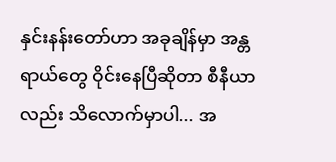နှင်းနန်းတော်ဟာ အခုချိန်မှာ အန္တရာယ်တွေ ဝိုင်းနေပြီဆိုတာ စီနီယာလည်း သိလောက်မှာပါ... အ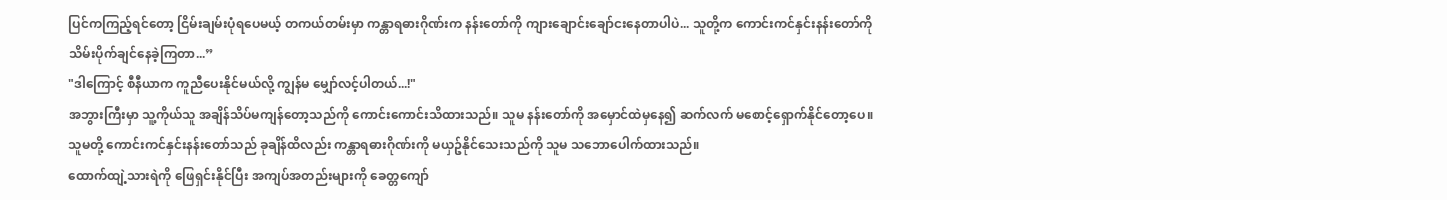ပြင်ကကြည့်ရင်တော့ ငြိမ်းချမ်းပုံရပေမယ့် တကယ်တမ်းမှာ ကန္တာရဓားဂိုဏ်းက နန်းတော်ကို ကျားချောင်းချော်ငးနေတာပါပဲ... သူတို့က ကောင်းကင်နှင်းနန်းတော်ကို သိမ်းပိုက်ချင်နေခဲ့ကြတာ...”
"ဒါကြောင့် စီနီယာက ကူညီပေးနိုင်မယ်လို့ ကျွန်မ မျှော်လင့်ပါတယ်...!"
အဘွားကြီးမှာ သူ့ကိုယ်သူ အချိန်သိပ်မကျန်တော့သည်ကို ကောင်းကောင်းသိထားသည်။ သူမ နန်းတော်ကို အမှောင်ထဲမှနေ၍ ဆက်လက် မစောင့်ရှောက်နိုင်တော့ပေ။ သူမတို့ ကောင်းကင်နှင်းနန်းတော်သည် ခုချိန်ထိလည်း ကန္တာရဓားဂိုဏ်းကို မယှဥ်နိုင်သေးသည်ကို သူမ သဘောပေါက်ထားသည်။
ထောက်ထျဲ့သားရဲကို ဖြေရှင်းနိုင်ပြီး အကျပ်အတည်းများကို ခေတ္တကျော်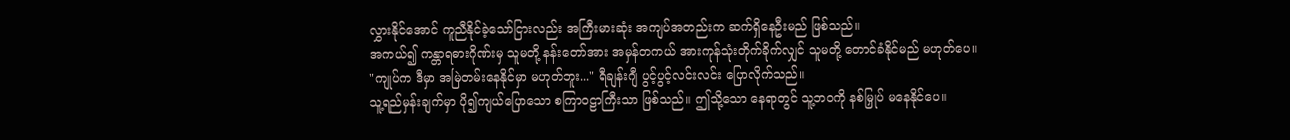လွှားနိုင်အောင် ကူညီနိုင်ခဲ့သော်ငြားလည်း အကြီးမားဆုံး အကျပ်အတည်းက ဆက်ရှိနေဦးမည် ဖြစ်သည်။
အကယ်၍ ကန္တာရဓားဂိုဏ်းမှ သူမတို့ နန်းတော်အား အမှန်တကယ် အားကုန်သုံးတိုက်ခိုက်လျှင် သူမတို့ တောင်ခံနိုင်မည် မဟုတ်ပေ။
"ကျုပ်က ဒီမှာ အမြဲတမ်းနေနိုင်မှာ မဟုတ်ဘူး..." ရီချန်းဂျီ ပွင့်ပွင့်လင်းလင်း ပြောလိုက်သည်။
သူ့ရည်မှန်းချက်မှာ ပို၍ကျယ်ပြောသော စကြာဝဠာကြီးသာ ဖြစ်သည်။ ဤသို့သော နေရာတွင် သူ့ဘဝကို နစ်မြှုပ် မနေနိုင်ပေ။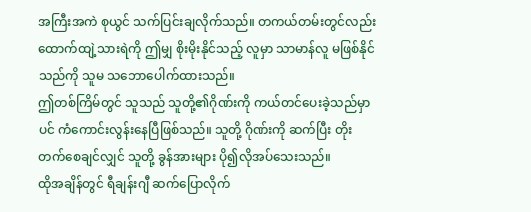အကြီးအကဲ စုယွင် သက်ပြင်းချလိုက်သည်။ တကယ်တမ်းတွင်လည်း ထောက်ထျဲ့သားရဲကို ဤမျှ စိုးမိုးနိုင်သည့် လူမှာ သာမာန်လူ မဖြစ်နိုင်သည်ကို သူမ သဘောပေါက်ထားသည်။
ဤတစ်ကြိမ်တွင် သူသည် သူတို့၏ဂိုဏ်းကို ကယ်တင်ပေးခဲ့သည်မှာပင် ကံကောင်းလွန်းနေပြီဖြစ်သည်။ သူတို့ ဂိုဏ်းကို ဆက်ပြီး တိုးတက်စေချင်လျှင် သူတို့ ခွန်အားများ ပို၍လိုအပ်သေးသည်။
ထိုအချိန်တွင် ရီချန်းဂျီ ဆက်ပြောလိုက်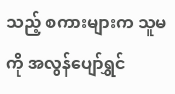သည့် စကားများက သူမကို အလွန်ပျော်ရွှင်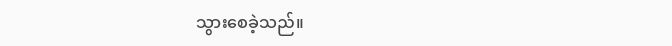သွားစေခဲ့သည်။